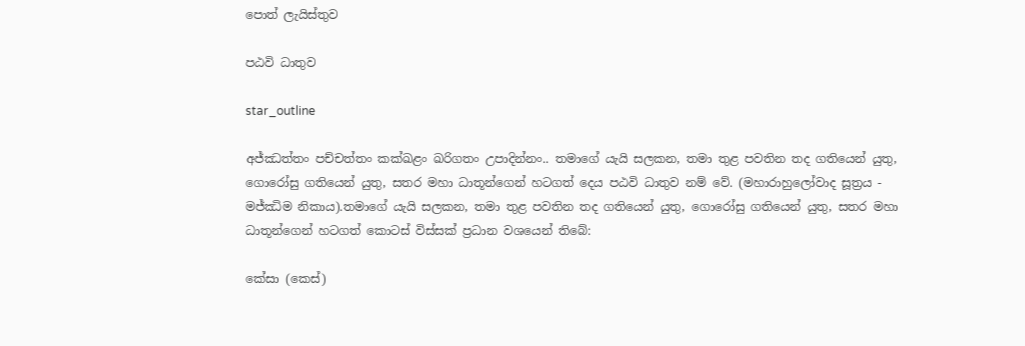පොත් ලැයිස්තුව

පඨවි ධාතුව

star_outline

අජ්ඣත්තං පච්චත්තං කක්ඛළං ඛරිගතං උපාදින්නං.. තමාගේ යැයි සලකන, තමා තුළ පවතින තද ගතියෙන් යුතු, ගොරෝසු ගතියෙන් යුතු, සතර මහා ධාතූන්ගෙන් හටගත් දෙය පඨවි ධාතුව නම් වේ. (මහාරාහුලෝවාද සූත්‍රය - මජ්ඣිම නිකාය).තමාගේ යැයි සලකන, තමා තුළ පවතින තද ගතියෙන් යුතු, ගොරෝසු ගතියෙන් යුතු, සතර මහා ධාතූන්ගෙන් හටගත් කොටස් විස්සක් ප්‍රධාන වශයෙන් තිබේ:

කේසා (කෙස්)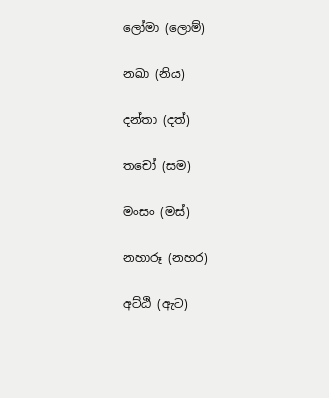ලෝමා (ලොම්)

නඛා (නිය)

දන්තා (දත්)

තචෝ (සම)

මංසං (මස්)

නහාරූ (නහර)

අට්ඨි (ඇට)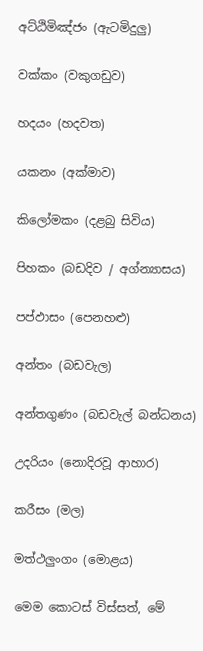අට්ඨිමිඤ්ජං (ඇටමිදුලු)

වක්කං (වකුගඩුව)

හදයං (හදවත)

යකනං (අක්මාව)

කිලෝමකං (දළබු සිවිය)

පිහකං (බඩදිව / අග්න්‍යාසය)

පප්ඵාසං (පෙනහළු)

අන්තං (බඩවැල)

අන්තගුණං (බඩවැල් බන්ධනය)

උදරියං (නොදිරවූ ආහාර)

කරීසං (මල)

මත්ථලුංගං (මොළය)

මෙම කොටස් විස්සත්, මේ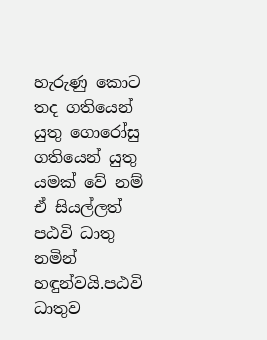හැරුණු කොට තද ගතියෙන් යුතු ගොරෝසු ගතියෙන් යුතු යමක් වේ නම් ඒ සියල්ලත් පඨවි ධාතු නමින් හඳුන්වයි.පඨවි ධාතුව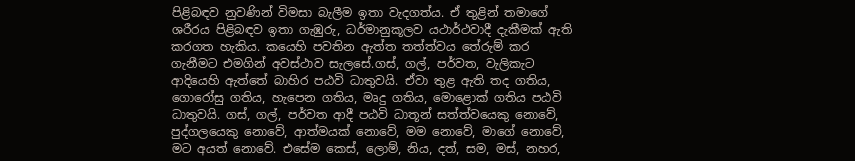පිළිබඳව නුවණින් විමසා බැලීම ඉතා වැදගත්ය. ඒ තුළින් තමාගේ ශරීරය පිළිබඳව ඉතා ගැඹුරු, ධර්මානුකූලව යථාර්ථවාදී දැකීමක් ඇති කරගත හැකිය. කයෙහි පවතින ඇත්ත තත්ත්වය තේරුම් කර ගැනීමට එමගින් අවස්ථාව සැලසේ.ගස්, ගල්, පර්වත, වැලිකැට ආදියෙහි ඇත්තේ බාහිර පඨවි ධාතුවයි. ඒවා තුළ ඇති තද ගතිය, ගොරෝසු ගතිය, හැපෙන ගතිය, මෘදු ගතිය, මොළොක් ගතිය පඨවි ධාතුවයි. ගස්, ගල්, පර්වත ආදී පඨවි ධාතූන් සත්ත්වයෙකු නොවේ, පුද්ගලයෙකු නොවේ, ආත්මයක් නොවේ, මම නොවේ, මාගේ නොවේ, මට අයත් නොවේ. එසේම කෙස්, ලොම්, නිය, දත්, සම, මස්, නහර,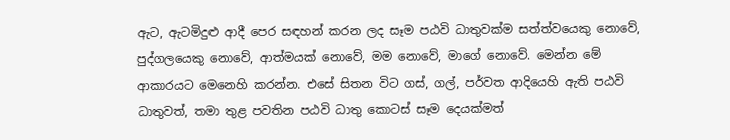ඇට, ඇටමිදුළු ආදී පෙර සඳහන් කරන ලද සෑම පඨවි ධාතුවක්ම සත්ත්වයෙකු නොවේ, පුද්ගලයෙකු නොවේ, ආත්මයක් නොවේ, මම නොවේ, මාගේ නොවේ. මෙන්න මේ ආකාරයට මෙනෙහි කරන්න. එසේ සිතන විට ගස්, ගල්, පර්වත ආදියෙහි ඇති පඨවි ධාතුවත්, තමා තුළ පවතින පඨවි ධාතු කොටස් සෑම දෙයක්මත්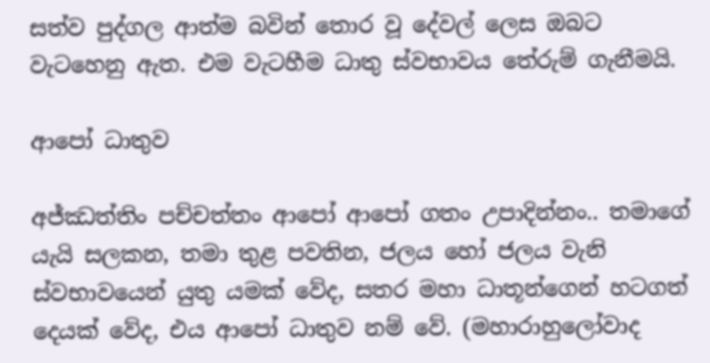සත්ව පුද්ගල ආත්ම බවින් තොර වූ දේවල් ලෙස ඔබට වැටහෙනු ඇත. එම වැටහීම ධාතු ස්වභාවය තේරුම් ගැනීමයි.

ආපෝ ධාතුව

අජ්ඣත්තිං පච්චත්තං ආපෝ ආපෝ ගතං උපාදින්නං.. තමාගේ යැයි සලකන, තමා තුළ පවතින, ජලය හෝ ජලය වැනි ස්වභාවයෙන් යුතු යමක් වේද, සතර මහා ධාතූන්ගෙන් හටගත් දෙයක් වේද, එය ආපෝ ධාතුව නම් වේ. (මහාරාහුලෝවාද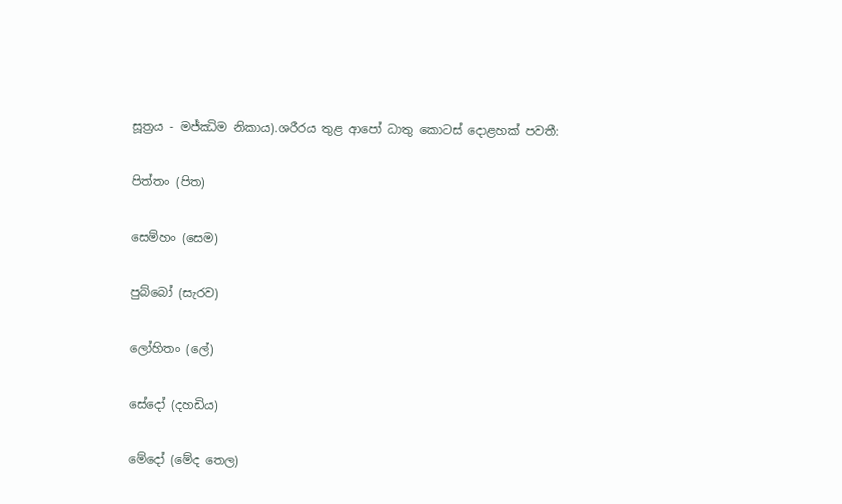සූත්‍රය - මජ්ඣිම නිකාය).ශරීරය තුළ ආපෝ ධාතු කොටස් දොළහක් පවතී:

පිත්තං (පිත)

සෙම්හං (සෙම)

පුබ්බෝ (සැරව)

ලෝහිතං (ලේ)

සේදෝ (දහඩිය)

මේදෝ (මේද තෙල)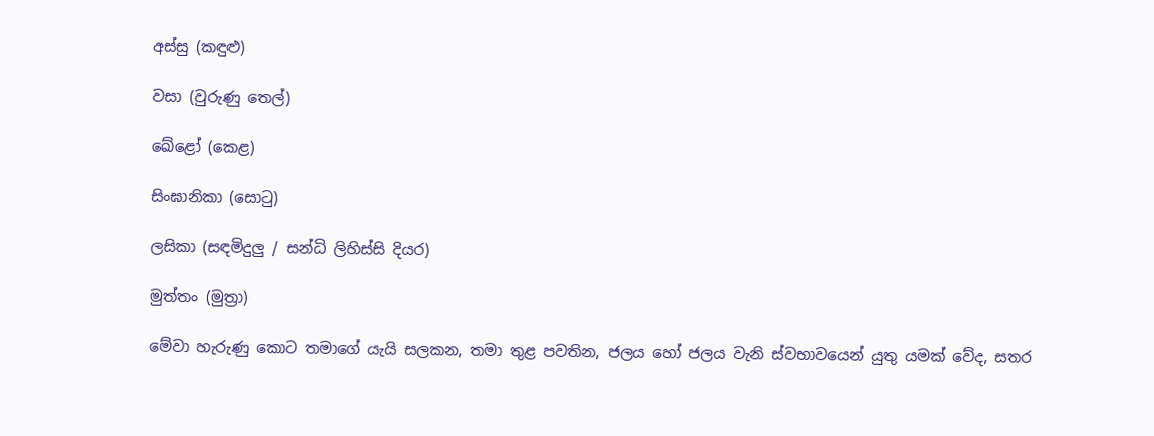අස්සු (කඳුළු)

වසා (වුරුණු තෙල්)

ඛේළෝ (කෙළ)

සිංඝානිකා (සොටු)

ලසිකා (සඳමිදුලු / සන්ධි ලිහිස්සි දියර)

මුත්තං (මුත්‍රා)

මේවා හැරුණු කොට තමාගේ යැයි සලකන, තමා තුළ පවතින, ජලය හෝ ජලය වැනි ස්වභාවයෙන් යුතු යමක් වේද, සතර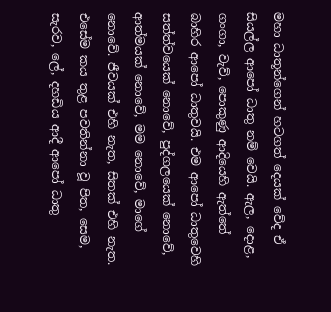මහා ධාතූන්ගෙන් හටගත් දෙයක් වේද ඒ සියල්ල ආපෝ ධාතු නම් වෙයි. ඇල, දොළ, ගංගා, වැව්, පොකුණු ආදියෙහි ඇත්තේ බාහිර ආපෝ ධාතුවයි. එම ආපෝ ධාතුවෙහි සත්ත්වයෙක් නොවේ, පුද්ගලයෙක් නොවේ, ආත්මයක් නොවේ, මම නොවේ, මාගේ නොවේ. ජීවයක් එහි නැත, සිතක් එහි නැත. එසේම කය තුළ පවතින්නා වූ පිත, සෙම, සැරව, ලේ, දහඩිය ආදී ආපෝ ධාතු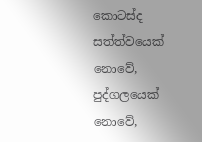කොටස්ද සත්ත්වයෙක් නොවේ, පුද්ගලයෙක් නොවේ,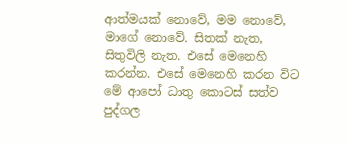ආත්මයක් නොවේ, මම නොවේ, මාගේ නොවේ. සිතක් නැත, සිතුවිලි නැත. එසේ මෙනෙහි කරන්න. එසේ මෙනෙහි කරන විට මේ ආපෝ ධාතු කොටස් සත්ව පුද්ගල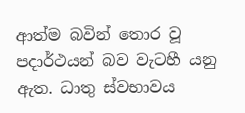ආත්ම බවින් තොර වූ පදාර්ථයන් බව වැටහී යනු ඇත. ධාතු ස්වභාවය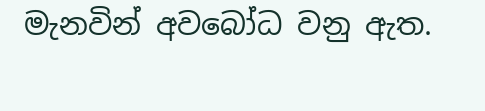මැනවින් අවබෝධ වනු ඇත.